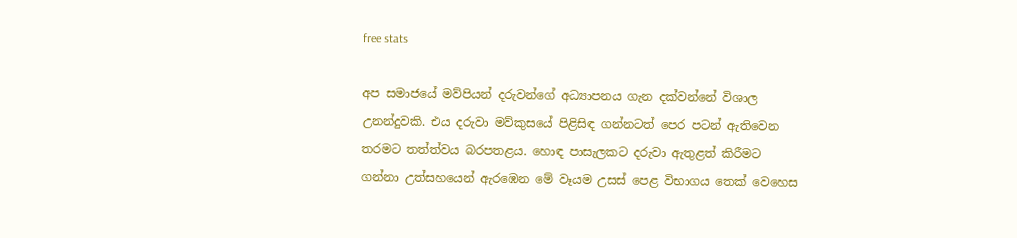free stats

අප සමාජයේ මව්පියන් දරුවන්ගේ අධ්‍යාපනය ගැන දක්වන්නේ විශාල උනන්දුවකි. එය දරුවා මව්කුසයේ පිළිසිඳ ගන්නටත් පෙර පටන් ඇතිවෙන තරමට තත්ත්වය බරපතළය. හොඳ පාසැලකට දරුවා ඇතුළත් කිරීමට ගන්නා උත්සහයෙන් ඇරඹෙන මේ වෑයම උසස් පෙළ විභාගය තෙක් වෙහෙස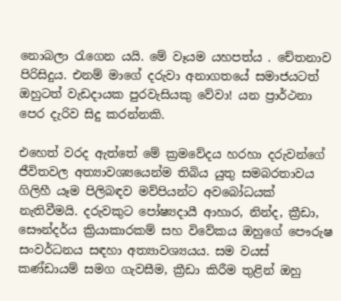නොබලා රැගෙන යයි. මේ වෑයම යහපත්ය . චේතනාව පිරිසිදුය. එනම් මාගේ දරුවා අනාගතයේ සමාජයටත් ඔහුටත් වැඩදායක පුරවැසියකු වේවා! යන ප්‍රාර්ථනා පෙර දැරිව සිදු කරන්නකි.

එහෙත් වරද ඇත්තේ මේ ක්‍රමවේදය හරහා දරුවන්ගේ ජීවිතවල අත්‍යාවශ්‍යයෙන්ම තිබිය යුතු සමබරතාවය ගිලිහී යෑම පිලිබඳව මව්පියන්ට අවබෝධයක් නැතිවීමයි. දරුවකුට පෝෂ්‍යදායී ආහාර, නින්ද, ක්‍රීඩා, සෞන්දර්ය ක්‍රියාකාරකම් සහ විවේකය ඔහුගේ පෞරුෂ සංවර්ධනය සඳහා අත්‍යාවශ්‍යයය. සම වයස් කණ්ඩායම් සමග ගැවසීම, ක්‍රීඩා කිරීම තුළින් ඔහු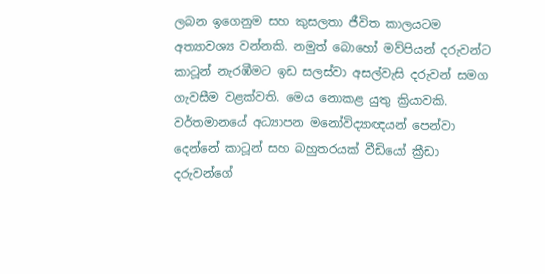ලබන ඉගෙනුම සහ කුසලතා ජීවිත කාලයටම අත්‍යාවශ්‍ය වන්නකි. නමුත් බොහෝ මව්පියන් දරුවන්ට කාටූන් නැරඹීමට ඉඩ සලස්වා අසල්වැසි දරුවන් සමග ගැවසීම වළක්වති. මෙය නොකළ යුතු ක්‍රියාවකි. වර්තමානයේ අධ්‍යාපන මනෝවිද්‍යාඥයන් පෙන්වා දෙන්නේ කාටූන් සහ බහුතරයක් වීඩියෝ ක්‍රීඩා දරුවන්ගේ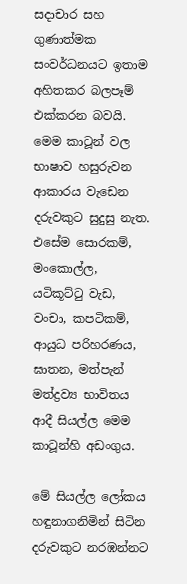සදාචාර සහ ගුණාත්මක සංවර්ධනයට ඉතාම අහිතකර බලපෑම් එක්කරන බවයි. මෙම කාටූන් වල භාෂාව හසුරුවන ආකාරය වැඩෙන දරුවකුට සුදුසු නැත. එසේම සොරකම්, මංකොල්ල, යටිකූට්ටු වැඩ, වංචා, කපටිකම්, ආයුධ පරිහරණය, ඝාතන, මත්පැන් මත්ද්‍රව්‍ය භාවිතය ආදී සියල්ල මෙම කාටූන්හි අඩංගුය.

මේ සියල්ල ලෝකය හඳුනාගනිමින් සිටින දරුවකුට නරඹන්නට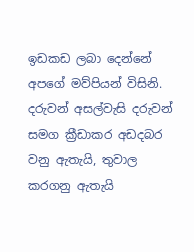ඉඩකඩ ලබා දෙන්නේ අපගේ මව්පියන් විසිනි. දරුවන් අසල්වැසි දරුවන් සමග ක්‍රීඩාකර අඩදබර වනු ඇතැයි, තුවාල කරගනු ඇතැයි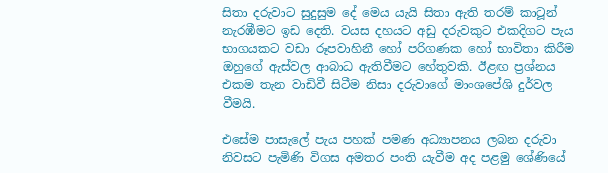සිතා දරුවාට සුදුසුම දේ මෙය යැයි සිතා ඇති තරම් කාටූන් නැරඹීමට ඉඩ දෙති. වයස දහයට අඩු දරුවකුට එකදිගට පැය භාගයකට වඩා රූපවාහිනී හෝ පරිගණක හෝ භාවිතා කිරීම ඔහුගේ ඇස්වල ආබාධ ඇතිවීමට හේතුවකි. ඊළඟ ප්‍රශ්නය එකම තැන වාඩිවී සිටීම නිසා දරුවාගේ මාංශපේශි දුර්වල වීමයි.

එසේම පාසැලේ පැය පහක් පමණ අධ්‍යාපනය ලබන දරුවා නිවසට පැමිණි විගස අමතර පංති යැවීම අද පළමු ශේණියේ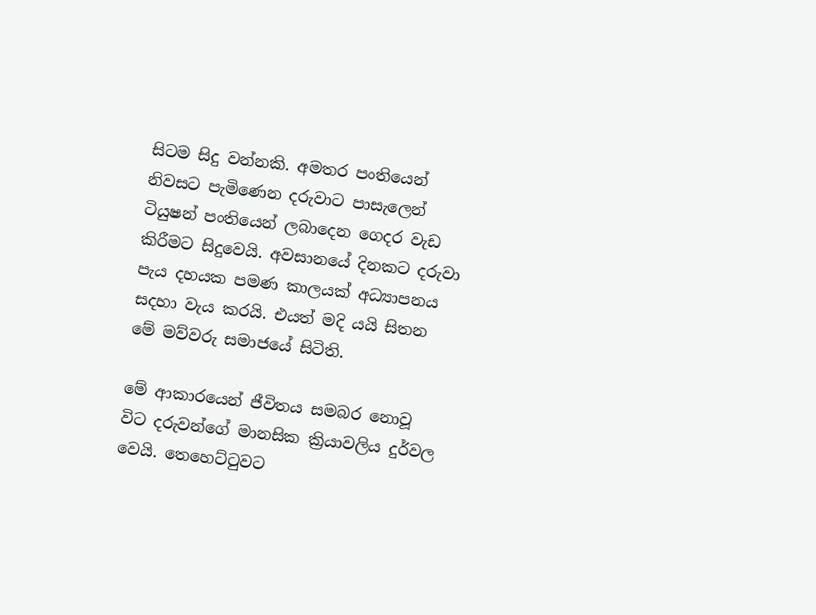සිටම සිදු වන්නකි. අමතර පංතියෙන් නිවසට පැමිණෙන දරුවාට පාසැලෙන් ටියුෂන් පංතියෙන් ලබාදෙන ගෙදර වැඩ කිරීමට සිදුවෙයි. අවසානයේ දිනකට දරුවා පැය දහයක පමණ කාලයක් අධ්‍යාපනය සදහා වැය කරයි. එයත් මදි යයි සිතන මේ මව්වරු සමාජයේ සිටිති.

මේ ආකාරයෙන් ජීවිතය සමබර නොවූ විට දරුවන්ගේ මානසික ක්‍රියාවලිය දුර්වල වෙයි. තෙහෙට්ටුවට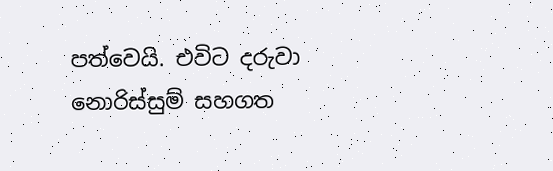පත්වෙයි. එවිට දරුවා නොරිස්සුම් සහගත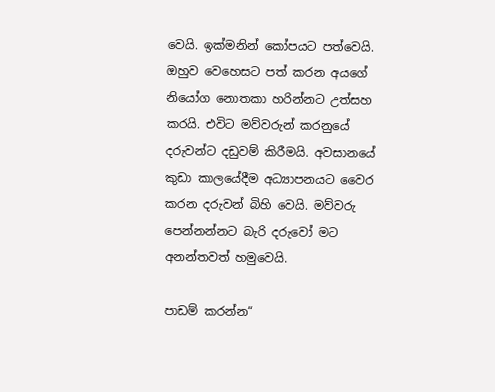වෙයි. ඉක්මනින් කෝපයට පත්වෙයි. ඔහුව වෙහෙසට පත් කරන අයගේ නියෝග නොතකා හරින්නට උත්සහ කරයි. එවිට මව්වරුන් කරනුයේ දරුවන්ට දඩුවම් කිරීමයි. අවසානයේ කුඩා කාලයේදීම අධ්‍යාපනයට වෛර කරන දරුවන් බිහි වෙයි. මව්වරු පෙන්නන්නට බැරි දරුවෝ මට අනන්තවත් හමුවෙයි.

පාඩම් කරන්න“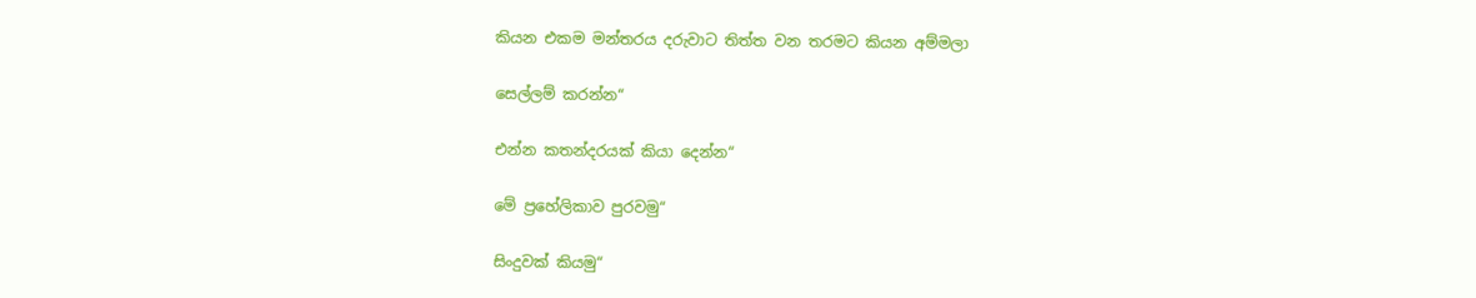කියන එකම මන්තරය දරුවාට තිත්ත වන තරමට කියන අම්මලා

සෙල්ලම් කරන්න“

එන්න කතන්දරයක් කියා දෙන්න“

මේ ප්‍රහේලිකාව පුරවමු“

සිංදුවක් කියමු“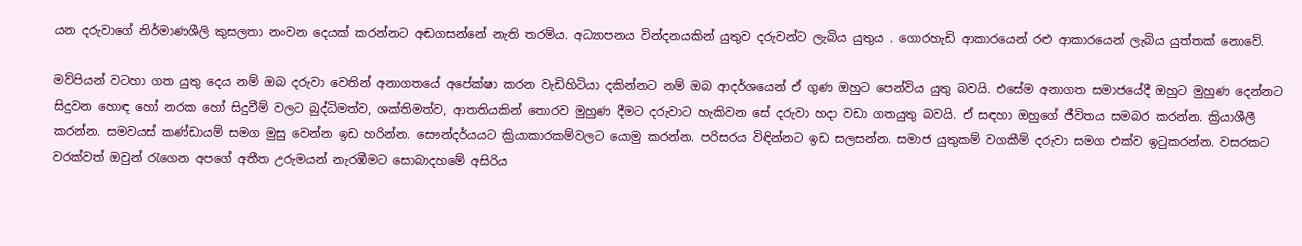යන දරුවාගේ නිර්මාණශීලි කුසලතා නංවන දෙයක් කරන්නට අඬගසන්නේ නැති තරම්ය. අධ්‍යාපනය වින්දනයකින් යුතුව දරුවන්ට ලැබිය යුතුය . ගොරහැඩි ආකාරයෙන් රළු ආකාරයෙන් ලැබිය යුත්තක් නොවේ.

මව්පියන් වටහා ගත යුතු දෙය නම් ඔබ දරුවා වෙතින් අනාගතයේ අපේක්ෂා කරන වැඩිහිටියා දකින්නට නම් ඔබ ආදර්ශයෙන් ඒ ගුණ ඔහුට පෙන්විය යුතු බවයි. එසේම අනාගත සමාජයේදී ඔහුට මුහුණ දෙන්නට සිදුවන හොඳ හෝ නරක හෝ සිදුවීම් වලට බුද්ධිමත්ව, ශක්තිමත්ව, ආතතියකින් තොරව මුහුණ දීමට දරුවාට හැකිවන සේ දරුවා හදා වඩා ගතයුතු බවයි. ඒ සඳහා ඔහුගේ ජීවිතය සමබර කරන්න. ක්‍රියාශීලී කරන්න. සමවයස් කණ්ඩායම් සමග මුසු වෙන්න ඉඩ හරින්න. සෞන්දර්යයට ක්‍රියාකාරකම්වලට යොමු කරන්න. පරිසරය විඳින්නට ඉඩ සලසන්න. සමාජ යුතුකම් වගකීම් දරුවා සමග එක්ව ඉටුකරන්න. වසරකට වරක්වත් ඔවුන් රැගෙන අපගේ අතීත උරුමයන් නැරඹීමට සොබාදහමේ අසිරිය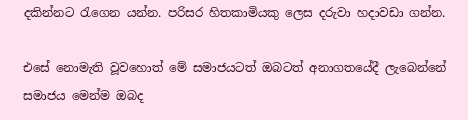දකින්නට රැගෙන යන්න. පරිසර හිතකාමියකු ලෙස දරුවා හදාවඩා ගන්න.

එසේ නොමැති වූවහොත් මේ සමාජයටත් ඔබටත් අනාගතයේදී ලැබෙන්නේ සමාජය මෙන්ම ඔබද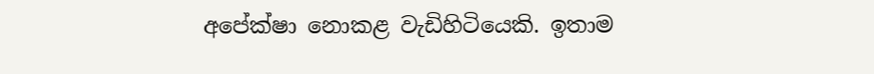අපේක්ෂා නොකළ වැඩිහිටියෙකි. ඉතාම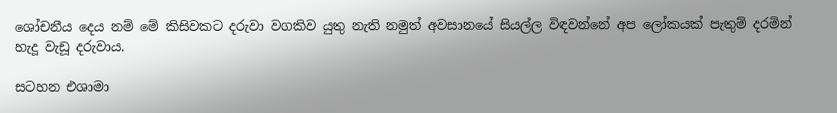ශෝචනීය දෙය නම් මේ කිසිවකට දරුවා වගකිව යුතු නැති නමුත් අවසානයේ සියල්ල විඳවන්නේ අප ලෝකයක් පැතුම් දරමින් හැදූ වැඩූ දරුවාය.

සටහන එශාමා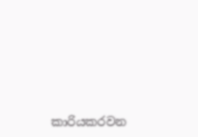කාරියකරවන